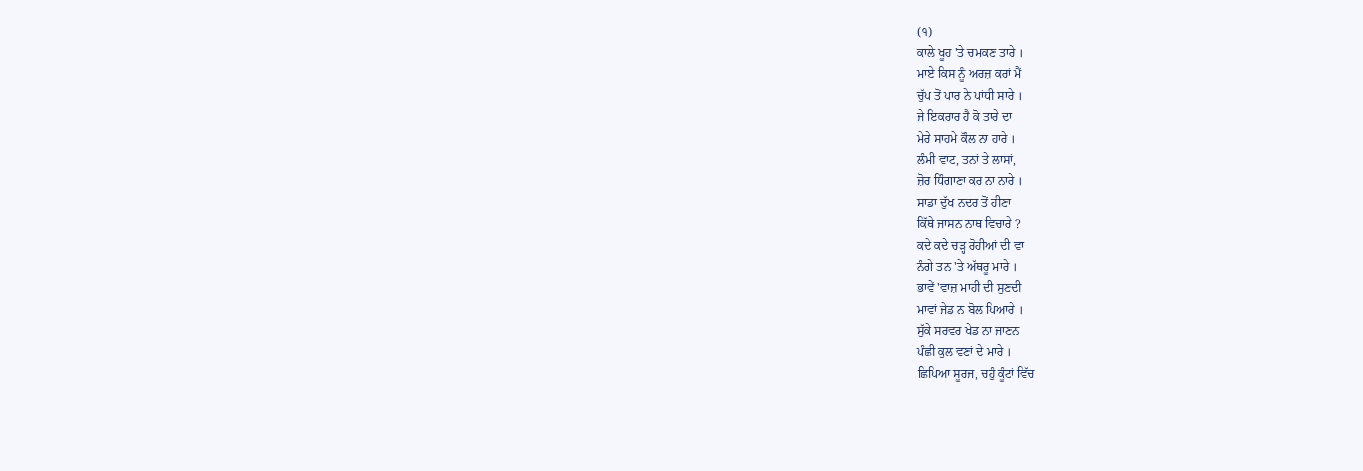(੧)
ਕਾਲੇ ਖੂਹ 'ਤੇ ਚਮਕਣ ਤਾਰੇ ।
ਮਾਏ ਕਿਸ ਨੂੰ ਅਰਜ਼ ਕਰਾਂ ਮੈਂ
ਚੁੱਪ ਤੋਂ ਪਾਰ ਨੇ ਪਾਂਧੀ ਸਾਰੇ ।
ਜੇ ਇਕਰਾਰ ਹੈ ਕੋ ਤਾਰੇ ਦਾ
ਮੇਰੇ ਸਾਹਮੇ ਕੌਲ ਨਾ ਹਾਰੇ ।
ਲੰਮੀ ਵਾਟ, ਤਨਾਂ ਤੇ ਲਾਸਾਂ,
ਜ਼ੋਰ ਧਿੰਗਾਣਾ ਕਰ ਨਾ ਨਾਰੇ ।
ਸਾਡਾ ਦੁੱਖ ਨਦਰ ਤੋਂ ਹੀਣਾ
ਕਿੱਥੇ ਜਾਸਨ ਨਾਥ ਵਿਚਾਰੇ ?
ਕਦੇ ਕਦੇ ਚੜ੍ਹ ਰੋਹੀਆਂ ਦੀ ਵਾ
ਨੰਗੇ ਤਨ 'ਤੇ ਅੱਥਰੂ ਮਾਰੇ ।
ਭਾਵੇਂ 'ਵਾਜ਼ ਮਾਹੀ ਦੀ ਸੁਣਦੀ
ਮਾਵਾਂ ਜੇਡ ਨ ਬੋਲ ਪਿਆਰੇ ।
ਸੁੱਕੇ ਸਰਵਰ ਖੇਡ ਨਾ ਜਾਣਨ
ਪੰਛੀ ਕੁਲ ਵਣਾਂ ਦੇ ਮਾਰੇ ।
ਛਿਪਿਆ ਸੂਰਜ, ਚਹੁੰ ਕੂੰਟਾਂ ਵਿੱਚ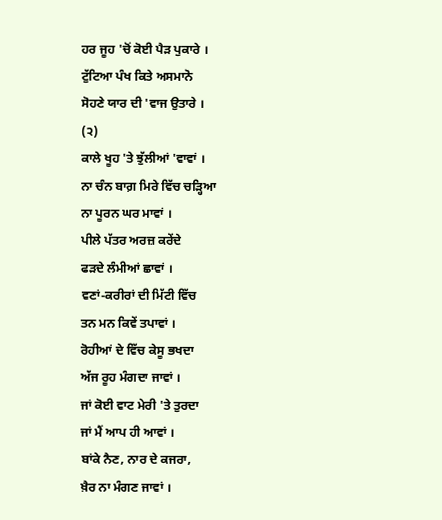ਹਰ ਜੂਹ 'ਚੋਂ ਕੋਈ ਪੈੜ ਪੁਕਾਰੇ ।
ਟੁੱਟਿਆ ਪੰਖ ਕਿਤੇ ਅਸਮਾਨੋ
ਸੋਹਣੇ ਯਾਰ ਦੀ 'ਵਾਜ ਉਤਾਰੇ ।
(੨)
ਕਾਲੇ ਖੂਹ 'ਤੇ ਝੁੱਲੀਆਂ 'ਵਾਵਾਂ ।
ਨਾ ਚੰਨ ਬਾਗ਼ ਮਿਰੇ ਵਿੱਚ ਚੜ੍ਹਿਆ
ਨਾ ਪੂਰਨ ਘਰ ਮਾਵਾਂ ।
ਪੀਲੇ ਪੱਤਰ ਅਰਜ਼ ਕਰੇਂਦੇ
ਫੜਦੇ ਲੰਮੀਆਂ ਛਾਵਾਂ ।
ਵਣਾਂ-ਕਰੀਰਾਂ ਦੀ ਮਿੱਟੀ ਵਿੱਚ
ਤਨ ਮਨ ਕਿਵੇਂ ਤਪਾਵਾਂ ।
ਰੋਹੀਆਂ ਦੇ ਵਿੱਚ ਕੇਸੂ ਭਖਦਾ
ਅੱਜ ਰੂਹ ਮੰਗਦਾ ਜਾਵਾਂ ।
ਜਾਂ ਕੋਈ ਵਾਟ ਮੇਰੀ 'ਤੇ ਤੁਰਦਾ
ਜਾਂ ਮੈਂ ਆਪ ਹੀ ਆਵਾਂ ।
ਬਾਂਕੇ ਨੈਣ, ਨਾਰ ਦੇ ਕਜਰਾ,
ਖ਼ੈਰ ਨਾ ਮੰਗਣ ਜਾਵਾਂ ।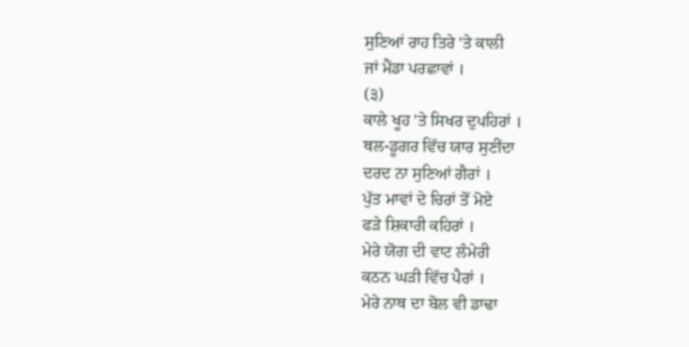ਸੁਣਿਆਂ ਰਾਹ ਤਿਰੇ 'ਤੇ ਕਾਲੀ
ਜਾਂ ਮੈਂਡਾ ਪਰਛਾਵਾਂ ।
(੩)
ਕਾਲੇ ਖੂਹ 'ਤੇ ਸਿਖਰ ਦੁਪਹਿਰਾਂ ।
ਥਲ-ਡੂਗਰ ਵਿੱਚ ਯਾਰ ਸੁਣੀਂਦਾ
ਦਰਦ ਨਾ ਸੁਣਿਆਂ ਗੈਰਾਂ ।
ਪੁੱਤ ਮਾਵਾਂ ਦੇ ਚਿਰਾਂ ਤੋਂ ਮੋਏ
ਫੜੇ ਸ਼ਿਕਾਰੀ ਕਹਿਰਾਂ ।
ਮੇਰੇ ਯੋਗ ਦੀ ਵਾਟ ਲੰਮੇਰੀ
ਕਠਨ ਘੜੀ ਵਿੱਚ ਪੈਰਾਂ ।
ਮੇਰੇ ਨਾਥ ਦਾ ਬੋਲ ਵੀ ਡਾਢਾ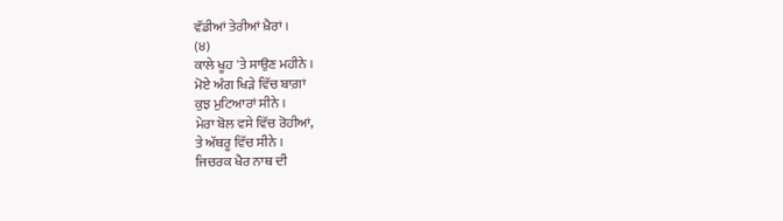ਵੱਡੀਆਂ ਤੇਰੀਆਂ ਖ਼ੈਰਾਂ ।
(੪)
ਕਾਲੇ ਖੂਹ 'ਤੇ ਸਾਉਣ ਮਹੀਨੇ ।
ਮੋਏ ਅੰਗ ਖਿੜੇ ਵਿੱਚ ਬਾਗ਼ਾਂ
ਕੁਝ ਮੁਟਿਆਰਾਂ ਸੀਨੇ ।
ਮੇਰਾ ਬੋਲ ਵਸੇ ਵਿੱਚ ਰੋਹੀਆਂ,
ਤੇ ਅੱਥਰੂ ਵਿੱਚ ਸੀਨੇ ।
ਜਿਚਰਕ ਖੈਰ ਨਾਥ ਦੀ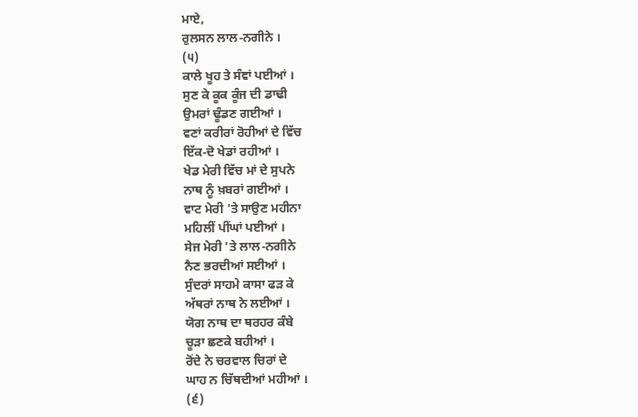ਮਾਏ,
ਰੁਲਸਨ ਲਾਲ-ਨਗੀਨੇ ।
(੫)
ਕਾਲੇ ਖੂਹ ਤੇ ਸੰਞਾਂ ਪਈਆਂ ।
ਸੁਣ ਕੇ ਕੂਕ ਕੂੰਜ ਦੀ ਡਾਢੀ
ਉਮਰਾਂ ਢੂੰਡਣ ਗਈਆਂ ।
ਵਣਾਂ ਕਰੀਰਾਂ ਰੋਹੀਆਂ ਦੇ ਵਿੱਚ
ਇੱਕ-ਦੋ ਖੇਡਾਂ ਰਹੀਆਂ ।
ਖੇਡ ਮੇਰੀ ਵਿੱਚ ਮਾਂ ਦੇ ਸੁਪਨੇ
ਨਾਥ ਨੂੰ ਖ਼ਬਰਾਂ ਗਈਆਂ ।
ਵਾਟ ਮੇਰੀ 'ਤੇ ਸਾਉਣ ਮਹੀਨਾ
ਮਹਿਲੀਂ ਪੀਂਘਾਂ ਪਈਆਂ ।
ਸੇਜ ਮੇਰੀ 'ਤੇ ਲਾਲ-ਨਗੀਨੇ
ਨੈਣ ਭਰਦੀਆਂ ਸਈਆਂ ।
ਸੁੰਦਰਾਂ ਸਾਹਮੇ ਕਾਸਾ ਫੜ ਕੇ
ਅੱਥਰਾਂ ਨਾਥ ਨੇ ਲਈਆਂ ।
ਯੋਗ ਨਾਥ ਦਾ ਥਰਹਰ ਕੰਬੇ
ਚੂੜਾ ਛਣਕੇ ਬਹੀਆਂ ।
ਰੋਂਦੇ ਨੇ ਚਰਵਾਲ ਚਿਰਾਂ ਦੇ
ਘਾਹ ਨ ਚਿੱਥਦੀਆਂ ਮਹੀਆਂ ।
(੬)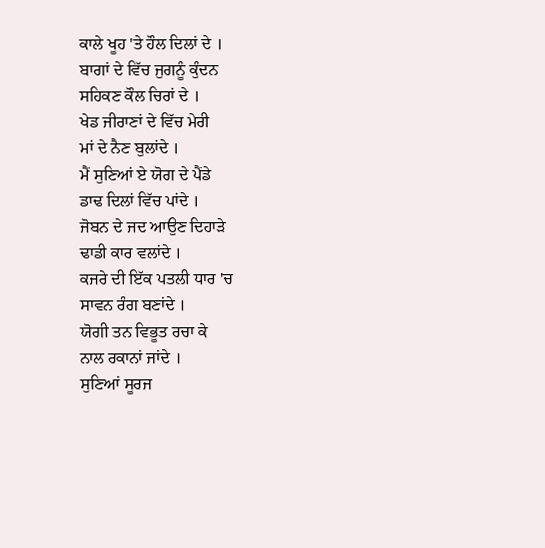ਕਾਲੇ ਖੂਹ 'ਤੇ ਹੌਲ ਦਿਲਾਂ ਦੇ ।
ਬਾਗਾਂ ਦੇ ਵਿੱਚ ਜੁਗਨੂੰ ਕੁੰਦਨ
ਸਹਿਕਣ ਕੌਲ ਚਿਰਾਂ ਦੇ ।
ਖੇਡ ਜੀਰਾਣਾਂ ਦੇ ਵਿੱਚ ਮੇਰੀ
ਮਾਂ ਦੇ ਨੈਣ ਬੁਲਾਂਦੇ ।
ਮੈਂ ਸੁਣਿਆਂ ਏ ਯੋਗ ਦੇ ਪੈਂਡੇ
ਡਾਢ ਦਿਲਾਂ ਵਿੱਚ ਪਾਂਦੇ ।
ਜੋਬਨ ਦੇ ਜਦ ਆਉਣ ਦਿਹਾੜੇ
ਢਾਡੀ ਕਾਰ ਵਲਾਂਦੇ ।
ਕਜਰੇ ਦੀ ਇੱਕ ਪਤਲੀ ਧਾਰ 'ਚ
ਸਾਵਨ ਰੰਗ ਬਣਾਂਦੇ ।
ਯੋਗੀ ਤਨ ਵਿਭੂਤ ਰਚਾ ਕੇ
ਨਾਲ ਰਕਾਨਾਂ ਜਾਂਦੇ ।
ਸੁਣਿਆਂ ਸੂਰਜ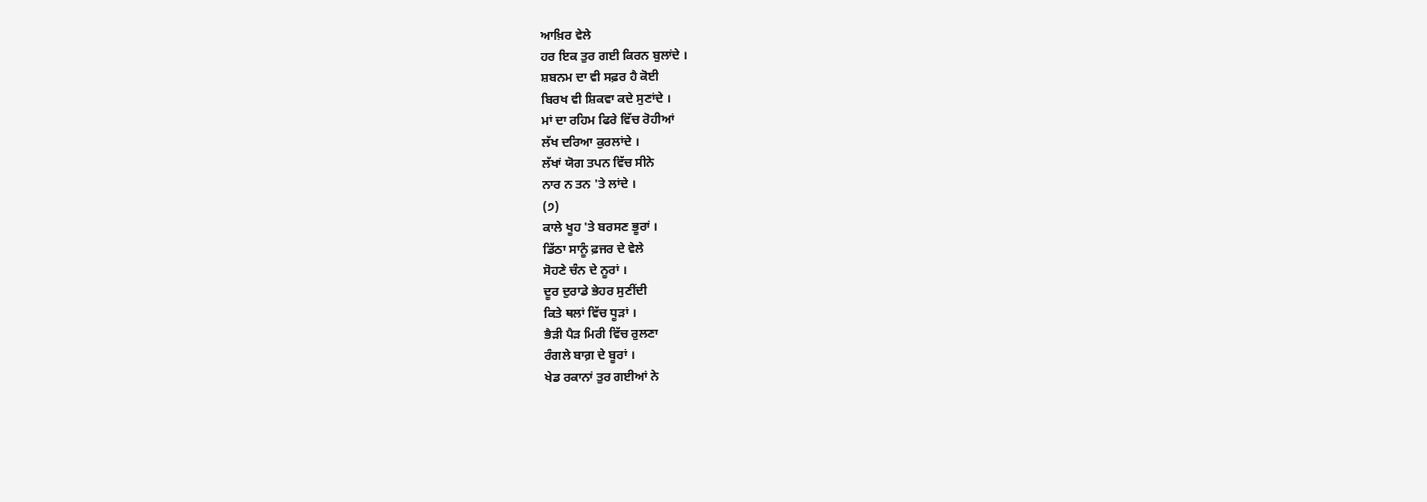ਆਖ਼ਿਰ ਵੇਲੇ
ਹਰ ਇਕ ਤੁਰ ਗਈ ਕਿਰਨ ਬੁਲਾਂਦੇ ।
ਸ਼ਬਨਮ ਦਾ ਵੀ ਸਫ਼ਰ ਹੈ ਕੋਈ
ਬਿਰਖ ਵੀ ਸ਼ਿਕਵਾ ਕਦੇ ਸੁਣਾਂਦੇ ।
ਮਾਂ ਦਾ ਰਹਿਮ ਫਿਰੇ ਵਿੱਚ ਰੋਹੀਆਂ
ਲੱਖ ਦਰਿਆ ਕੁਰਲਾਂਦੇ ।
ਲੱਖਾਂ ਯੋਗ ਤਪਨ ਵਿੱਚ ਸੀਨੇ
ਨਾਰ ਨ ਤਨ 'ਤੇ ਲਾਂਦੇ ।
(੭)
ਕਾਲੇ ਖੂਹ 'ਤੇ ਬਰਸਣ ਭੂਰਾਂ ।
ਡਿੱਠਾ ਸਾਨੂੰ ਫ਼ਜਰ ਦੇ ਵੇਲੇ
ਸੋਹਣੇ ਚੰਨ ਦੇ ਨੂਰਾਂ ।
ਦੂਰ ਦੁਰਾਡੇ ਭੇਹਰ ਸੁਣੀਂਦੀ
ਕਿਤੇ ਥਲਾਂ ਵਿੱਚ ਧੂੜਾਂ ।
ਭੈੜੀ ਪੈੜ ਮਿਰੀ ਵਿੱਚ ਰੁਲਣਾ
ਰੰਗਲੇ ਬਾਗ਼ ਦੇ ਬੂਰਾਂ ।
ਖੇਡ ਰਕਾਨਾਂ ਤੁਰ ਗਈਆਂ ਨੇ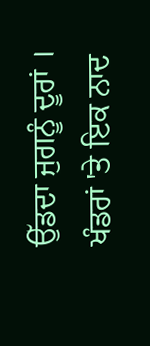ਉੱਡਦਾ ਜੁਗਨੂੰ ਦੂਰਾਂ ।
ਖੰਡਰਾਂ 'ਤੇ ਇਕ ਨਾਦ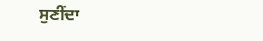ਸੁਣੀਂਦਾ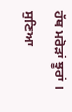ਹੱਥ ਮਰੋੜਾਂ ਝੂਰਾਂ ।
ਸੁਣਿਆ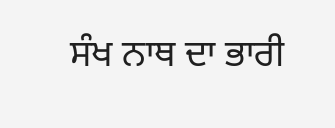ਸੰਖ ਨਾਥ ਦਾ ਭਾਰੀ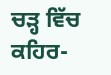ਚੜ੍ਹ ਵਿੱਚ ਕਹਿਰ-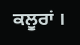ਕਲੂਰਾਂ ।